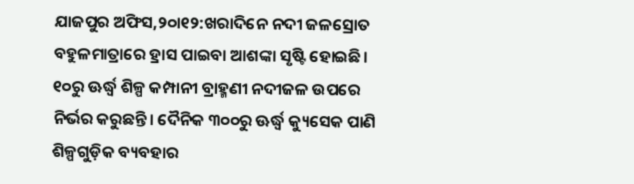ଯାଜପୁର ଅଫିସ,୨୦ା୧୨:ଖରାଦିନେ ନଦୀ ଜଳସ୍ରୋତ ବହୁଳମାତ୍ରାରେ ହ୍ରାସ ପାଇବା ଆଶଙ୍କା ସୃଷ୍ଟି ହୋଇଛି। ୧୦ରୁ ଊର୍ଦ୍ଧ୍ୱ ଶିଳ୍ପ କମ୍ପାନୀ ବ୍ରାହ୍ମଣୀ ନଦୀଜଳ ଉପରେ ନିର୍ଭର କରୁଛନ୍ତି। ଦୈନିକ ୩୦୦ରୁ ଊର୍ଦ୍ଧ୍ୱ କ୍ୟୁସେକ ପାଣି ଶିଳ୍ପଗୁଡ଼ିକ ବ୍ୟବହାର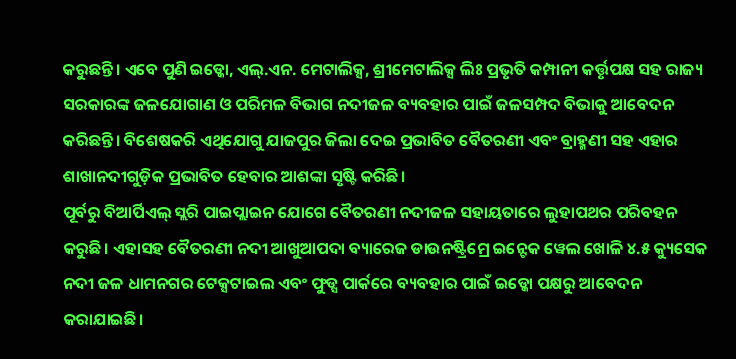କରୁଛନ୍ତି। ଏବେ ପୁଣି ଇଡ୍କୋ, ଏଲ୍.ଏନ. ମେଟାଲିକ୍ସ, ଶ୍ରୀମେଟାଲିକ୍ସ ଲିଃ ପ୍ରଭୃତି କମ୍ପାନୀ କର୍ତ୍ତୃପକ୍ଷ ସହ ରାଜ୍ୟ ସରକାରଙ୍କ ଜଳଯୋଗାଣ ଓ ପରିମଳ ବିଭାଗ ନଦୀଜଳ ବ୍ୟବହାର ପାଇଁ ଜଳସମ୍ପଦ ବିଭାକୁ ଆବେଦନ କରିଛନ୍ତି। ବିଶେଷକରି ଏଥିଯୋଗୁ ଯାଜପୁର ଜିଲା ଦେଇ ପ୍ରଭାବିତ ବୈତରଣୀ ଏବଂ ବ୍ରାହ୍ମଣୀ ସହ ଏହାର ଶାଖାନଦୀଗୁଡ଼ିକ ପ୍ରଭାବିତ ହେବାର ଆଶଙ୍କା ସୃଷ୍ଟି କରିଛି।
ପୂର୍ବରୁ ବିଆର୍ପିଏଲ୍ ସ୍ଲରି ପାଇପ୍ଲାଇନ ଯୋଗେ ବୈତରଣୀ ନଦୀଜଳ ସହାୟତାରେ ଲୁହାପଥର ପରିବହନ କରୁଛି। ଏହାସହ ବୈତରଣୀ ନଦୀ ଆଖୁଆପଦା ବ୍ୟାରେଜ ଡାଉନଷ୍ଟ୍ରିମ୍ରେ ଇନ୍ଟେକ ୱେଲ ଖୋଳି ୪.୫ କ୍ୟୁସେକ ନଦୀ ଜଳ ଧାମନଗର ଟେକ୍ସଟାଇଲ ଏବଂ ଫୁଡ୍ସ ପାର୍କରେ ବ୍ୟବହାର ପାଇଁ ଇଡ୍କୋ ପକ୍ଷରୁ ଆବେଦନ କରାଯାଇଛି।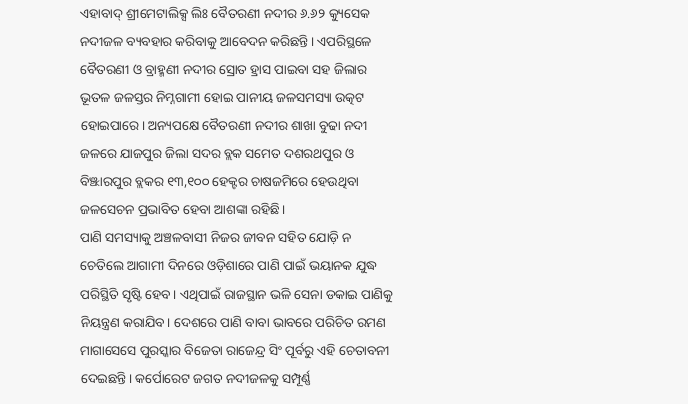ଏହାବାଦ୍ ଶ୍ରୀମେଟାଲିକ୍ସ ଲିଃ ବୈତରଣୀ ନଦୀର ୬.୬୨ କ୍ୟୁସେକ ନଦୀଜଳ ବ୍ୟବହାର କରିବାକୁ ଆବେଦନ କରିଛନ୍ତି। ଏପରିସ୍ଥଳେ ବୈତରଣୀ ଓ ବ୍ରାହ୍ମଣୀ ନଦୀର ସ୍ରୋତ ହ୍ରାସ ପାଇବା ସହ ଜିଲାର ଭୂତଳ ଜଳସ୍ତର ନିମ୍ନଗାମୀ ହୋଇ ପାନୀୟ ଜଳସମସ୍ୟା ଉତ୍କଟ ହୋଇପାରେ। ଅନ୍ୟପକ୍ଷେ ବୈତରଣୀ ନଦୀର ଶାଖା ବୁଢା ନଦୀ ଜଳରେ ଯାଜପୁର ଜିଲା ସଦର ବ୍ଲକ ସମେତ ଦଶରଥପୁର ଓ ବିଞ୍ଝାରପୁର ବ୍ଲକର ୧୩,୧୦୦ ହେକ୍ଟର ଚାଷଜମିରେ ହେଉଥିବା ଜଳସେଚନ ପ୍ରଭାବିତ ହେବା ଆଶଙ୍କା ରହିଛି।
ପାଣି ସମସ୍ୟାକୁ ଅଞ୍ଚଳବାସୀ ନିଜର ଜୀବନ ସହିତ ଯୋଡ଼ି ନ ଚେତିଲେ ଆଗାମୀ ଦିନରେ ଓଡ଼ିଶାରେ ପାଣି ପାଇଁ ଭୟାନକ ଯୁଦ୍ଧ ପରିସ୍ଥିତି ସୃଷ୍ଟି ହେବ। ଏଥିପାଇଁ ରାଜସ୍ଥାନ ଭଳି ସେନା ଡକାଇ ପାଣିକୁ ନିୟନ୍ତ୍ରଣ କରାଯିବ। ଦେଶରେ ପାଣି ବାବା ଭାବରେ ପରିଚିତ ରମଣ ମାଗାସେସେ ପୁରସ୍କାର ବିଜେତା ରାଜେନ୍ଦ୍ର ସିଂ ପୂର୍ବରୁ ଏହି ଚେତାବନୀ ଦେଇଛନ୍ତି। କର୍ପୋରେଟ ଜଗତ ନଦୀଜଳକୁ ସମ୍ପୂର୍ଣ୍ଣ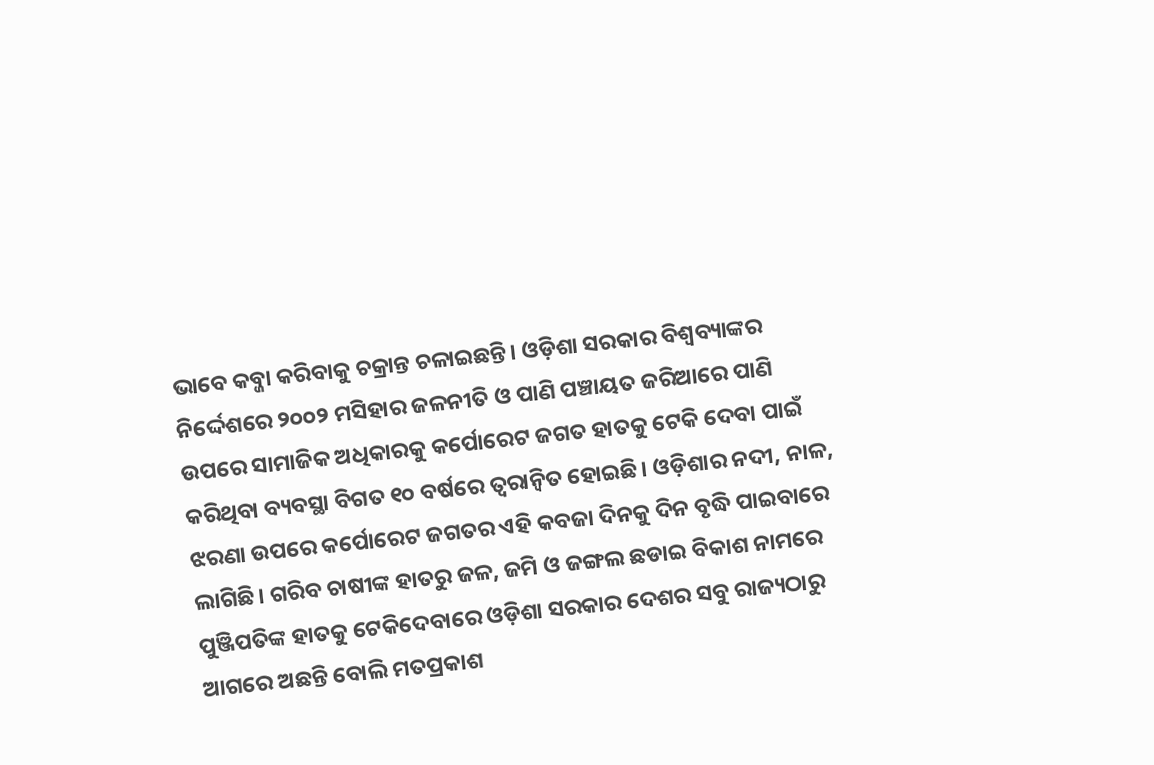ଭାବେ କବ୍ଜା କରିବାକୁ ଚକ୍ରାନ୍ତ ଚଳାଇଛନ୍ତି। ଓଡ଼ିଶା ସରକାର ବିଶ୍ୱବ୍ୟାଙ୍କର ନିର୍ଦ୍ଦେଶରେ ୨୦୦୨ ମସିହାର ଜଳନୀତି ଓ ପାଣି ପଞ୍ଚାୟତ ଜରିଆରେ ପାଣି ଉପରେ ସାମାଜିକ ଅଧିକାରକୁ କର୍ପୋରେଟ ଜଗତ ହାତକୁ ଟେକି ଦେବା ପାଇଁ କରିଥିବା ବ୍ୟବସ୍ଥା ବିଗତ ୧୦ ବର୍ଷରେ ତ୍ୱରାନ୍ବିତ ହୋଇଛି। ଓଡ଼ିଶାର ନଦୀ, ନାଳ, ଝରଣା ଉପରେ କର୍ପୋରେଟ ଜଗତର ଏହି କବଜା ଦିନକୁ ଦିନ ବୃଦ୍ଧି ପାଇବାରେ ଲାଗିଛି। ଗରିବ ଚାଷୀଙ୍କ ହାତରୁ ଜଳ, ଜମି ଓ ଜଙ୍ଗଲ ଛଡାଇ ବିକାଶ ନାମରେ ପୁଞ୍ଜିପତିଙ୍କ ହାତକୁ ଟେକିଦେବାରେ ଓଡ଼ିଶା ସରକାର ଦେଶର ସବୁ ରାଜ୍ୟଠାରୁ ଆଗରେ ଅଛନ୍ତି ବୋଲି ମତପ୍ରକାଶ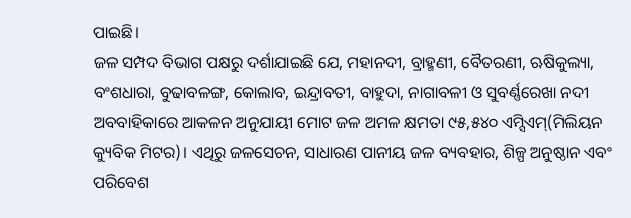ପାଇଛି।
ଜଳ ସମ୍ପଦ ବିଭାଗ ପକ୍ଷରୁ ଦର୍ଶାଯାଇଛି ଯେ, ମହାନଦୀ, ବ୍ରାହ୍ମଣୀ, ବୈତରଣୀ, ଋଷିକୁଲ୍ୟା, ବଂଶଧାରା, ବୁଢାବଳଙ୍ଗ, କୋଲାବ, ଇନ୍ଦ୍ରାବତୀ, ବାହୁଦା, ନାଗାବଳୀ ଓ ସୁବର୍ଣ୍ଣରେଖା ନଦୀ ଅବବାହିକାରେ ଆକଳନ ଅନୁଯାୟୀ ମୋଟ ଜଳ ଅମଳ କ୍ଷମତା ୯୫,୫୪୦ ଏମ୍ସିଏମ୍(ମିଲିୟନ କ୍ୟୁବିକ ମିଟର)। ଏଥିରୁ ଜଳସେଚନ, ସାଧାରଣ ପାନୀୟ ଜଳ ବ୍ୟବହାର, ଶିଳ୍ପ ଅନୁଷ୍ଠାନ ଏବଂ ପରିବେଶ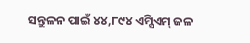ସନ୍ତୁଳନ ପାଇଁ ୪୪,୮୯୪ ଏମ୍ସିଏମ୍ ଜଳ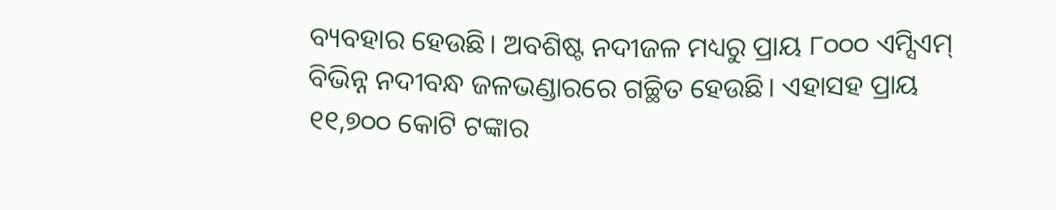ବ୍ୟବହାର ହେଉଛି। ଅବଶିଷ୍ଟ ନଦୀଜଳ ମଧ୍ୟରୁ ପ୍ରାୟ ୮୦୦୦ ଏମ୍ସିଏମ୍ ବିଭିନ୍ନ ନଦୀବନ୍ଧ ଜଳଭଣ୍ଡାରରେ ଗଚ୍ଛିତ ହେଉଛି। ଏହାସହ ପ୍ରାୟ ୧୧,୭୦୦ କୋଟି ଟଙ୍କାର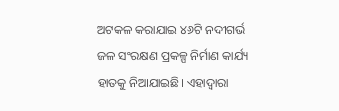ଅଟକଳ କରାଯାଇ ୪୬ଟି ନଦୀଗର୍ଭ ଜଳ ସଂରକ୍ଷଣ ପ୍ରକଳ୍ପ ନିର୍ମାଣ କାର୍ଯ୍ୟ ହାତକୁ ନିଆଯାଇଛି। ଏହାଦ୍ୱାରା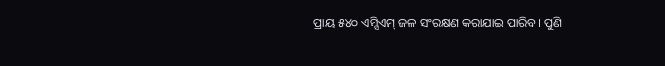ପ୍ରାୟ ୫୪୦ ଏମ୍ସିଏମ୍ ଜଳ ସଂରକ୍ଷଣ କରାଯାଇ ପାରିବ। ପୁଣି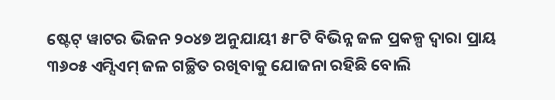ଷ୍ଟେଟ୍ ୱାଟର ଭିଜନ ୨୦୪୭ ଅନୁଯାୟୀ ୫୮ଟି ବିଭିନ୍ନ ଜଳ ପ୍ରକଳ୍ପ ଦ୍ୱାରା ପ୍ରାୟ ୩୬୦୫ ଏମ୍ସିଏମ୍ ଜଳ ଗଚ୍ଛିତ ରଖିବାକୁ ଯୋଜନା ରହିଛି ବୋଲି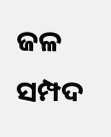ଜଳ ସମ୍ପଦ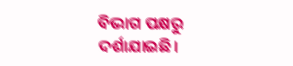ବିଭାଗ ପକ୍ଷରୁ ଦର୍ଶାଯାଇଛି।